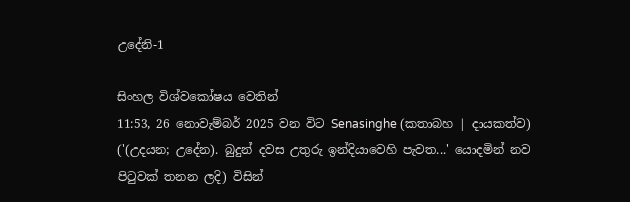උදේනි-1

සිංහල විශ්වකෝෂය වෙතින්
11:53, 26 නොවැම්බර් 2025 වන විට Senasinghe (කතාබහ | දායකත්ව) ('(උදයන; උදේන). බුදුන් දවස උතුරු ඉන්දියාවෙහි පැවත...' යොදමින් නව පිටුවක් තනන ලදි) විසින්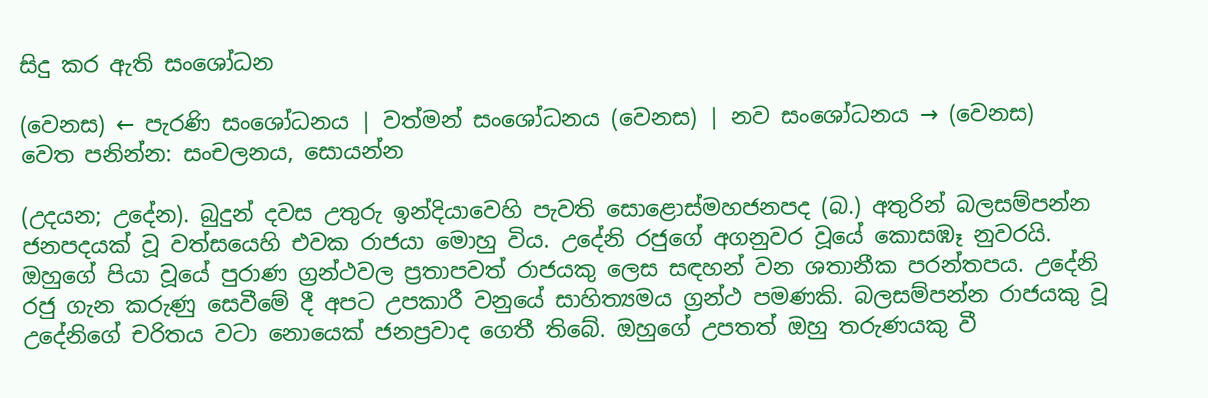සිදු කර ඇති සංශෝධන

(වෙනස) ← පැරණි සංශෝධනය | වත්මන් සංශෝධනය (වෙනස) | නව සංශෝධනය → (වෙනස)
වෙත පනින්න: සංචලනය, සොයන්න

(උදයන; උදේන). බුදුන් දවස උතුරු ඉන්දියාවෙහි පැවති සොළොස්මහජනපද (බ.) අතුරින් බලසම්පන්න ජනපදයක් වූ වත්සයෙහි එවක රාජයා මොහු විය. උදේනි රජුගේ අගනුවර වූයේ කොසඹෑ නුවරයි. ඔහුගේ පියා වූයේ පුරාණ ග්‍රන්ථවල ප්‍රතාපවත් රාජයකු ලෙස සඳහන් වන ශතානීක පරන්තපය. උදේනි රජු ගැන කරුණු සෙවීමේ දී අපට උපකාරී වනුයේ සාහිත්‍යමය ග්‍රන්ථ පමණකි. බලසම්පන්න රාජයකු වූ උදේනිගේ චරිතය වටා නොයෙක් ජනප්‍රවාද ගෙතී තිබේ. ඔහුගේ උපතත් ඔහු තරුණයකු වී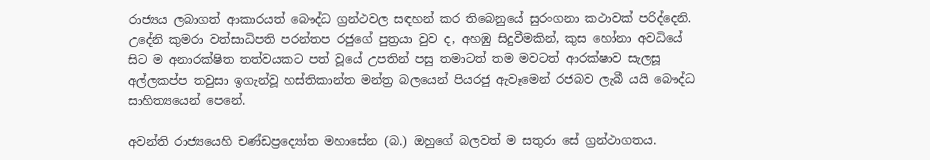රාජ්‍යය ලබාගත් ආකාරයත් බෞද්ධ ග්‍රන්ථවල සඳහන් කර තිබෙනුයේ සුරංගනා කථාවක් පරිද්දෙනි. උදේනි කුමරා වත්සාධිපති පරන්තප රජුගේ පුත්‍රයා වුව ද, අහඹු සිදුවීමකින්, කුස හෝනා අවධියේ සිට ම අනාරක්ෂිත තත්වයකට පත් වූයේ උපතින් පසු තමාටත් තම මවටත් ආරක්ෂාව සැලසූ අල්ලකප්ප තවුසා ඉගැන්වූ හස්තිකාන්ත මන්ත්‍ර බලයෙන් පියරජු ඇවෑමෙන් රජබව ලැබී යයි බෞද්ධ සාහිත්‍යයෙන් පෙනේ.

අවන්ති රාජ්‍යයෙහි චණ්ඩප්‍රද්‍යෝත මහාසේන (බ.) ඔහුගේ බලවත් ම සතුරා සේ ග්‍රන්ථාගතය.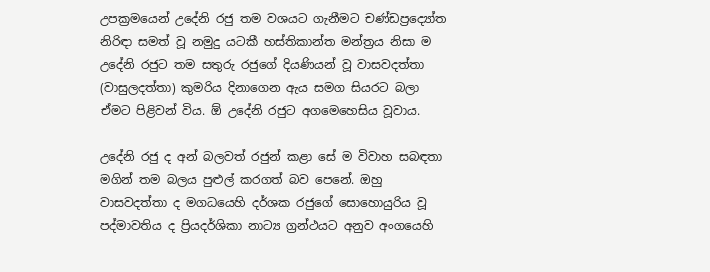උපක්‍රමයෙන් උදේනි රජු තම වශයට ගැනීමට චණ්ඩප්‍රද්‍යෝත නිරිඳා සමත් වූ නමුදු යටකී හස්තිකාන්ත මන්ත්‍රය නිසා ම උදේනි රජුට තම සතුරු රජුගේ දියණියන් වූ වාසවදත්තා (වාසුලදත්තා) කුමරිය දිනාගෙන ඇය සමග සියරට බලා ඒමට පිළිවන් විය. ඕ උදේනි රජුට අගමෙහෙසිය වූවාය.

උදේනි රජු ද අන් බලවත් රජුන් කළා සේ ම විවාහ සබඳතා මගින් තම බලය පුළුල් කරගත් බව පෙනේ. ඔහු වාසවදත්තා ද මගධයෙහි දර්ශක රජුගේ සොහොයුරිය වූ පද්මාවතිය ද ප්‍රියදර්ශිකා නාට්‍ය ග්‍රන්ථයට අනුව අංගයෙහි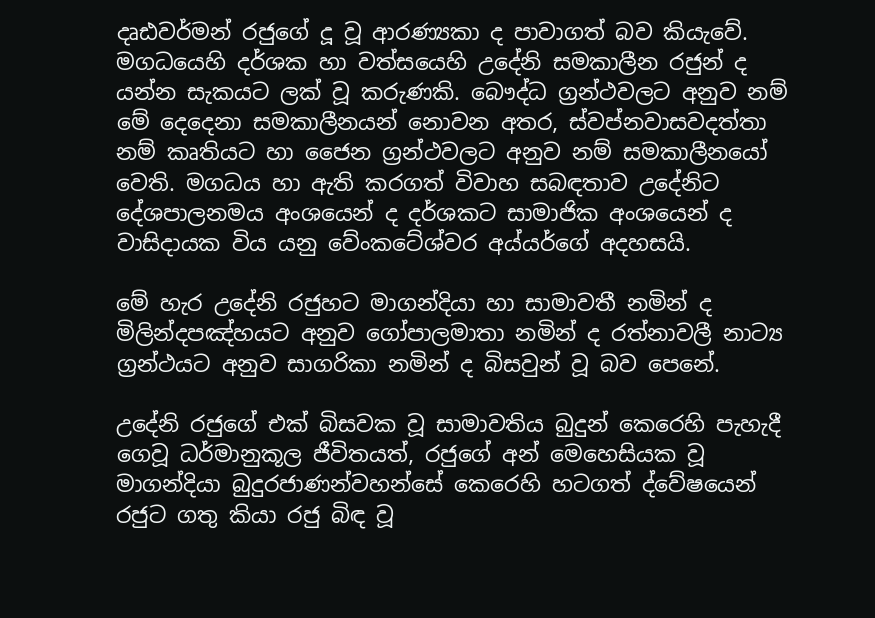දෘඪවර්මන් රජුගේ දූ වූ ආරණ්‍යකා ද පාවාගත් බව කියැවේ. මගධයෙහි දර්ශක හා වත්සයෙහි උදේනි සමකාලීන රජුන් ද යන්න සැකයට ලක් වූ කරුණකි. බෞද්ධ ග්‍රන්ථවලට අනුව නම් මේ දෙදෙනා සමකාලීනයන් නොවන අතර, ස්වප්නවාසවදත්තා නම් කෘතියට හා ජෛන ග්‍රන්ථවලට අනුව නම් සමකාලීනයෝ වෙති. මගධය හා ඇති කරගත් විවාහ සබඳතාව උදේනිට දේශපාලනමය අංශයෙන් ද දර්ශකට සාමාජික අංශයෙන් ද වාසිදායක විය යනු වේංකටේශ්වර අය්යර්ගේ අදහසයි.

මේ හැර උදේනි රජුහට මාගන්දියා හා සාමාවතී නමින් ද මිලින්දපඤ්හයට අනුව ගෝපාලමාතා නමින් ද රත්නාවලී නාට්‍ය ග්‍රන්ථයට අනුව සාගරිකා නමින් ද බිසවුන් වූ බව පෙනේ.

උදේනි රජුගේ එක් බිසවක වූ සාමාවතිය බුදුන් කෙරෙහි පැහැදී ගෙවූ ධර්මානුකූල ජීවිතයත්, රජුගේ අන් මෙහෙසියක වූ මාගන්දියා බුදුරජාණන්වහන්සේ කෙරෙහි හටගත් ද්වේෂයෙන් රජුට ගතු කියා රජු බිඳ වූ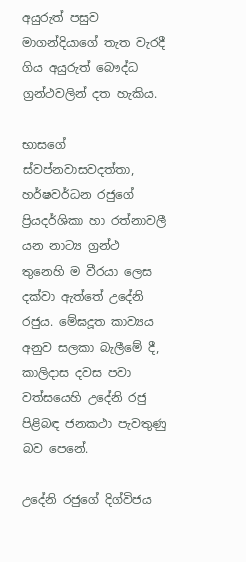අයුරුත් පසුව මාගන්දියාගේ තැත වැරදී ගිය අයුරුත් බෞද්ධ ග්‍රන්ථවලින් දත හැකිය.

භාසගේ ස්වප්නවාසවදත්තා, හර්ෂවර්ධන රජුගේ ප්‍රියදර්ශිකා හා රත්නාවලී යන නාට්‍ය ග්‍රන්ථ තුනෙහි ම වීරයා ලෙස දක්වා ඇත්තේ උදේනි රජුය. මේඝදූත කාව්‍යය අනුව සලකා බැලීමේ දී, කාලිදාස දවස පවා වත්සයෙහි උදේනි රජු පිළිබඳ ජනකථා පැවතුණු බව පෙනේ.

උදේනි රජුගේ දිග්විජය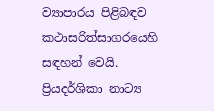ව්‍යාපාරය පිළිබඳව කථාසරිත්සාගරයෙහි සඳහන් වෙයි. ප්‍රියදර්ශිකා නාට්‍ය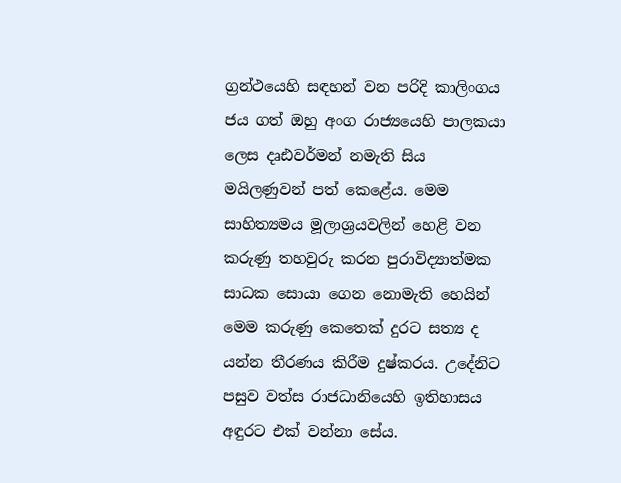ග්‍රන්ථයෙහි සඳහන් වන පරිදි කාලිංගය ජය ගත් ඔහු අංග රාජ්‍යයෙහි පාලකයා ලෙස දෘඪවර්මන් නමැති සිය මයිලණුවන් පත් කෙළේය. මෙම සාහිත්‍යමය මූලාශ්‍රයවලින් හෙළි වන කරුණු තහවුරු කරන පුරාවිද්‍යාත්මක සාධක සොයා ගෙන නොමැති හෙයින් මෙම කරුණු කෙතෙක් දුරට සත්‍ය ද යන්න තීරණය කිරීම දුෂ්කරය. උදේනිට පසුව වත්ස රාජධානියෙහි ඉතිහාසය අඳුරට එක් වන්නා සේය.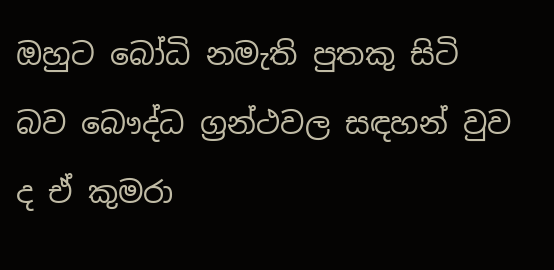ඔහුට බෝධි නමැති පුතකු සිටි බව බෞද්ධ ග්‍රන්ථවල සඳහන් වුව ද ඒ කුමරා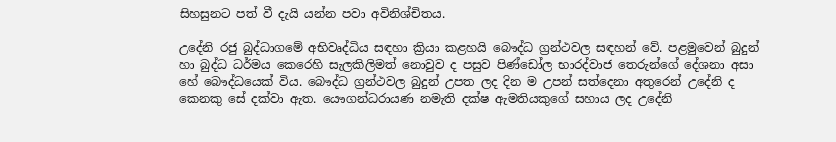සිහසුනට පත් වී දැයි යන්න පවා අවිනිශ්චිතය.

උදේනි රජු බුද්ධාගමේ අභිවෘද්ධිය සඳහා ක්‍රියා කළහයි බෞද්ධ ග්‍රන්ථවල සඳහන් වේ. පළමුවෙන් බුදුන් හා බුද්ධ ධර්මය කෙරෙහි සැලකිලිමත් නොවුව ද පසුව පිණ්ඩෝල භාරද්වාජ තෙරුන්ගේ දේශනා අසා හේ බෞද්ධයෙක් විය. බෞද්ධ ග්‍රන්ථවල බුදුන් උපත ලද දින ම උපන් සත්දෙනා අතුරෙන් උදේනි ද කෙනකු සේ දක්වා ඇත. යෞගන්ධරායණ නමැති දක්ෂ ඇමතියකුගේ සහාය ලද උදේනි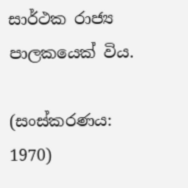සාර්ථක රාජ්‍ය පාලකයෙක් විය.

(සංස්කරණය: 1970)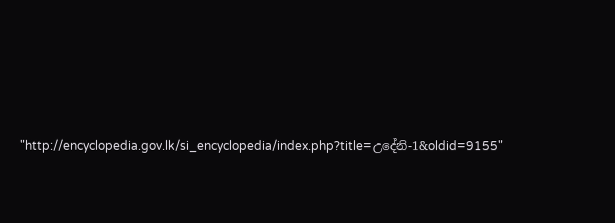"http://encyclopedia.gov.lk/si_encyclopedia/index.php?title=උදේනි-1&oldid=9155"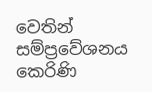වෙතින් සම්ප්‍රවේශනය කෙරිණි